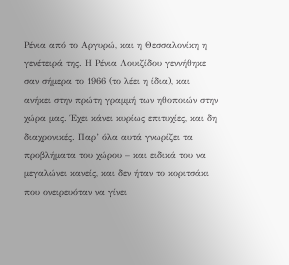Ρένια από το Αργυρώ, και η Θεσσαλονίκη η γενέτειρά της. Η Ρένια Λουιζίδου γεννήθηκε σαν σήμερα το 1966 (το λέει η ίδια), και ανήκει στην πρώτη γραμμή των ηθοποιών στην χώρα μας. Έχει κάνει κυρίως επιτυχίες, και δη διαχρονικές. Παρ’ όλα αυτά γνωρίζει τα προβλήματα του χώρου – και ειδικά του να μεγαλώνει κανείς, και δεν ήταν το κοριτσάκι που ονειρευόταν να γίνει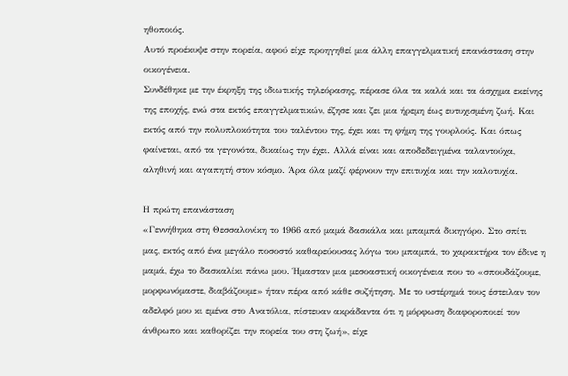ηθοποιός.
Αυτό προέκυψε στην πορεία, αφού είχε προηγηθεί μια άλλη επαγγελματική επανάσταση στην οικογένεια.
Συνδέθηκε με την έκρηξη της ιδιωτικής τηλεόρασης, πέρασε όλα τα καλά και τα άσχημα εκείνης της εποχής, ενώ στα εκτός επαγγελματικών, έζησε και ζει μια ήρεμη έως ευτυχισμένη ζωή. Και εκτός από την πολυπλοκότητα του ταλέντου της, έχει και τη φήμη της γουρλούς. Και όπως φαίνεται, από τα γεγονότα, δικαίως την έχει. Αλλά είναι και αποδεδειγμένα ταλαντούχα, αληθινή και αγαπητή στον κόσμο. Άρα όλα μαζί φέρνουν την επιτυχία και την καλοτυχία.

Η πρώτη επανάσταση
«Γεννήθηκα στη Θεσσαλονίκη το 1966 από μαμά δασκάλα και μπαμπά δικηγόρο. Στο σπίτι μας, εκτός από ένα μεγάλο ποσοστό καθαρεύουσας λόγω του μπαμπά, το χαρακτήρα τον έδινε η μαμά, έχω το δασκαλίκι πάνω μου. Ήμασταν μια μεσοαστική οικογένεια που το «σπουδάζουμε, μορφωνόμαστε, διαβάζουμε» ήταν πέρα από κάθε συζήτηση. Με το υστέρημά τους έστειλαν τον αδελφό μου κι εμένα στο Ανατόλια, πίστευαν ακράδαντα ότι η μόρφωση διαφοροποιεί τον άνθρωπο και καθορίζει την πορεία του στη ζωή», είχε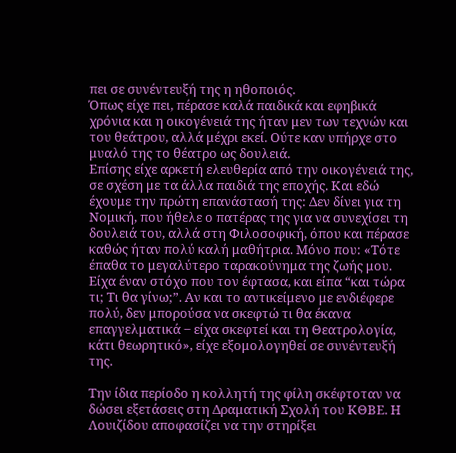πει σε συνέντευξή της η ηθοποιός.
Όπως είχε πει, πέρασε καλά παιδικά και εφηβικά χρόνια και η οικογένειά της ήταν μεν των τεχνών και του θεάτρου, αλλά μέχρι εκεί. Ούτε καν υπήρχε στο μυαλό της το θέατρο ως δουλειά.
Επίσης είχε αρκετή ελευθερία από την οικογένειά της, σε σχέση με τα άλλα παιδιά της εποχής. Και εδώ έχουμε την πρώτη επανάστασή της: Δεν δίνει για τη Νομική, που ήθελε ο πατέρας της για να συνεχίσει τη δουλειά του, αλλά στη Φιλοσοφική, όπου και πέρασε καθώς ήταν πολύ καλή μαθήτρια. Μόνο που: «Τότε έπαθα το μεγαλύτερο ταρακούνημα της ζωής μου. Είχα έναν στόχο που τον έφτασα, και είπα “και τώρα τι; Τι θα γίνω;”. Αν και το αντικείμενο με ενδιέφερε πολύ, δεν μπορούσα να σκεφτώ τι θα έκανα επαγγελματικά ‒ είχα σκεφτεί και τη Θεατρολογία, κάτι θεωρητικό», είχε εξομολογηθεί σε συνέντευξή της.

Την ίδια περίοδο η κολλητή της φίλη σκέφτοταν να δώσει εξετάσεις στη Δραματική Σχολή του ΚΘΒΕ. Η Λουιζίδου αποφασίζει να την στηρίξει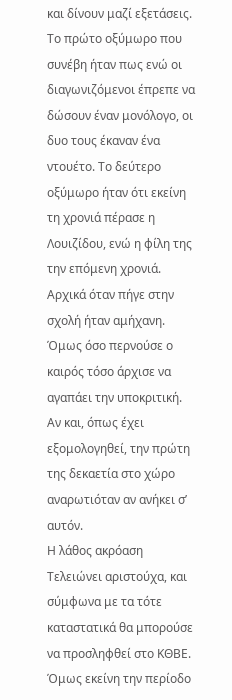και δίνουν μαζί εξετάσεις. Το πρώτο οξύμωρο που συνέβη ήταν πως ενώ οι διαγωνιζόμενοι έπρεπε να δώσουν έναν μονόλογο, οι δυο τους έκαναν ένα ντουέτο. Το δεύτερο οξύμωρο ήταν ότι εκείνη τη χρονιά πέρασε η Λουιζίδου, ενώ η φίλη της την επόμενη χρονιά.
Αρχικά όταν πήγε στην σχολή ήταν αμήχανη. Όμως όσο περνούσε ο καιρός τόσο άρχισε να αγαπάει την υποκριτική. Αν και, όπως έχει εξομολογηθεί, την πρώτη της δεκαετία στο χώρο αναρωτιόταν αν ανήκει σ’ αυτόν.
Η λάθος ακρόαση
Τελειώνει αριστούχα, και σύμφωνα με τα τότε καταστατικά θα μπορούσε να προσληφθεί στο ΚΘΒΕ. Όμως εκείνη την περίοδο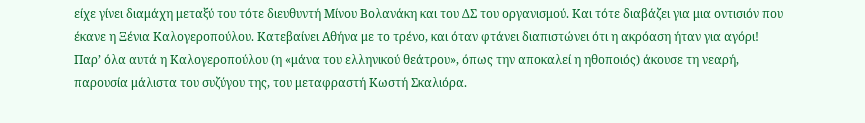είχε γίνει διαμάχη μεταξύ του τότε διευθυντή Μίνου Βολανάκη και του ΔΣ του οργανισμού. Και τότε διαβάζει για μια οντισιόν που έκανε η Ξένια Καλογεροπούλου. Κατεβαίνει Αθήνα με το τρένο, και όταν φτάνει διαπιστώνει ότι η ακρόαση ήταν για αγόρι! Παρ’ όλα αυτά η Καλογεροπούλου (η «μάνα του ελληνικού θεάτρου», όπως την αποκαλεί η ηθοποιός) άκουσε τη νεαρή, παρουσία μάλιστα του συζύγου της, του μεταφραστή Κωστή Σκαλιόρα.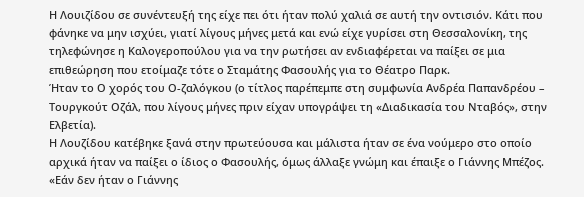Η Λουιζίδου σε συνέντευξή της είχε πει ότι ήταν πολύ χαλιά σε αυτή την οντισιόν. Κάτι που φάνηκε να μην ισχύει, γιατί λίγους μήνες μετά και ενώ είχε γυρίσει στη Θεσσαλονίκη, της τηλεφώνησε η Καλογεροπούλου για να την ρωτήσει αν ενδιαφέρεται να παίξει σε μια επιθεώρηση που ετοίμαζε τότε ο Σταμάτης Φασουλής για το Θέατρο Παρκ.
Ήταν το Ο χορός του Ο-ζαλόγκου (ο τίτλος παρέπεμπε στη συμφωνία Ανδρέα Παπανδρέου – Τουργκούτ Οζάλ, που λίγους μήνες πριν είχαν υπογράψει τη «Διαδικασία του Νταβός», στην Ελβετία).
Η Λουζίδου κατέβηκε ξανά στην πρωτεύουσα και μάλιστα ήταν σε ένα νούμερο στο οποίο αρχικά ήταν να παίξει ο ίδιος ο Φασουλής, όμως άλλαξε γνώμη και έπαιξε ο Γιάννης Μπέζος. «Εάν δεν ήταν ο Γιάννης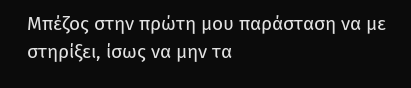Μπέζος στην πρώτη μου παράσταση να με στηρίξει, ίσως να μην τα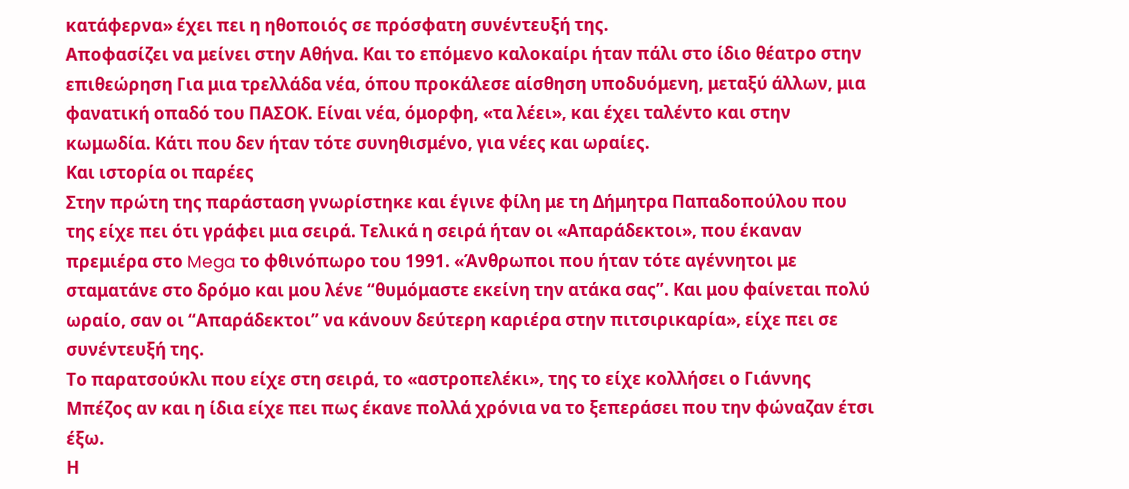κατάφερνα» έχει πει η ηθοποιός σε πρόσφατη συνέντευξή της.
Αποφασίζει να μείνει στην Αθήνα. Και το επόμενο καλοκαίρι ήταν πάλι στο ίδιο θέατρο στην επιθεώρηση Για μια τρελλάδα νέα, όπου προκάλεσε αίσθηση υποδυόμενη, μεταξύ άλλων, μια φανατική οπαδό του ΠΑΣΟΚ. Είναι νέα, όμορφη, «τα λέει», και έχει ταλέντο και στην κωμωδία. Κάτι που δεν ήταν τότε συνηθισμένο, για νέες και ωραίες.
Και ιστορία οι παρέες
Στην πρώτη της παράσταση γνωρίστηκε και έγινε φίλη με τη Δήμητρα Παπαδοπούλου που της είχε πει ότι γράφει μια σειρά. Τελικά η σειρά ήταν οι «Απαράδεκτοι», που έκαναν πρεμιέρα στο Mega το φθινόπωρο του 1991. «Άνθρωποι που ήταν τότε αγέννητοι με σταματάνε στο δρόμο και μου λένε “θυμόμαστε εκείνη την ατάκα σας”. Και μου φαίνεται πολύ ωραίο, σαν οι “Απαράδεκτοι” να κάνουν δεύτερη καριέρα στην πιτσιρικαρία», είχε πει σε συνέντευξή της.
Το παρατσούκλι που είχε στη σειρά, το «αστροπελέκι», της το είχε κολλήσει ο Γιάννης Μπέζος αν και η ίδια είχε πει πως έκανε πολλά χρόνια να το ξεπεράσει που την φώναζαν έτσι έξω.
Η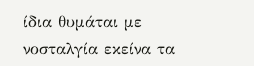ίδια θυμάται με νοσταλγία εκείνα τα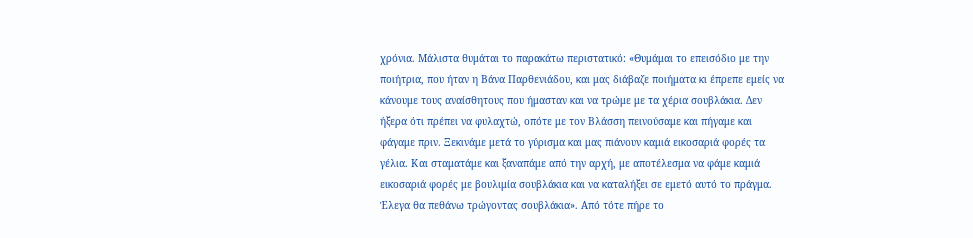χρόνια. Μάλιστα θυμάται το παρακάτω περιστατικό: «Θυμάμαι το επεισόδιο με την ποιήτρια, που ήταν η Βάνα Παρθενιάδου, και μας διάβαζε ποιήματα κι έπρεπε εμείς να κάνουμε τους αναίσθητους που ήμασταν και να τρώμε με τα χέρια σουβλάκια. Δεν ήξερα ότι πρέπει να φυλαχτώ, οπότε με τον Βλάσση πεινούσαμε και πήγαμε και φάγαμε πριν. Ξεκινάμε μετά το γύρισμα και μας πιάνουν καμιά εικοσαριά φορές τα γέλια. Και σταματάμε και ξαναπάμε από την αρχή, με αποτέλεσμα να φάμε καμιά εικοσαριά φορές με βουλιμία σουβλάκια και να καταλήξει σε εμετό αυτό το πράγμα. Έλεγα θα πεθάνω τρώγοντας σουβλάκια». Από τότε πήρε το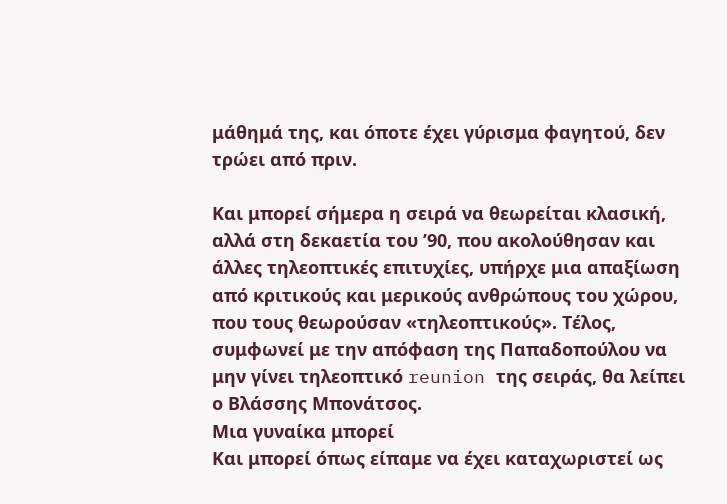μάθημά της, και όποτε έχει γύρισμα φαγητού, δεν τρώει από πριν.

Και μπορεί σήμερα η σειρά να θεωρείται κλασική, αλλά στη δεκαετία του ’90, που ακολούθησαν και άλλες τηλεοπτικές επιτυχίες, υπήρχε μια απαξίωση από κριτικούς και μερικούς ανθρώπους του χώρου, που τους θεωρούσαν «τηλεοπτικούς». Τέλος, συμφωνεί με την απόφαση της Παπαδοπούλου να μην γίνει τηλεοπτικό reunion της σειράς, θα λείπει ο Βλάσσης Μπονάτσος.
Μια γυναίκα μπορεί
Kαι μπορεί όπως είπαμε να έχει καταχωριστεί ως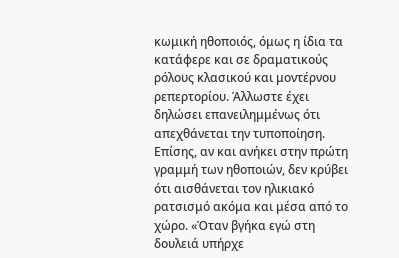κωμική ηθοποιός, όμως η ίδια τα κατάφερε και σε δραματικούς ρόλους κλασικού και μοντέρνου ρεπερτορίου. Άλλωστε έχει δηλώσει επανειλημμένως ότι απεχθάνεται την τυποποίηση. Επίσης, αν και ανήκει στην πρώτη γραμμή των ηθοποιών, δεν κρύβει ότι αισθάνεται τον ηλικιακό ρατσισμό ακόμα και μέσα από το χώρο. «Όταν βγήκα εγώ στη δουλειά υπήρχε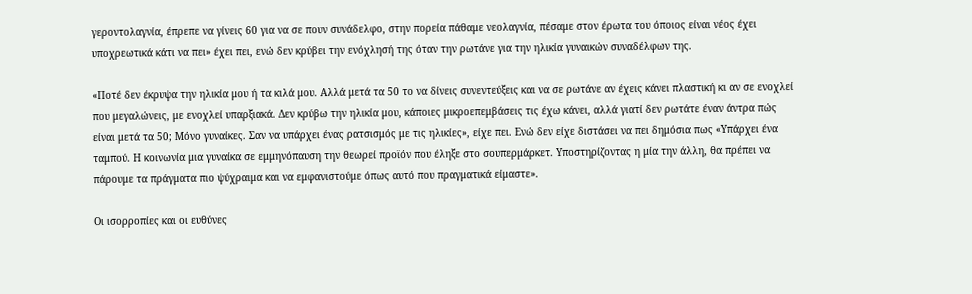γεροντολαγνία, έπρεπε να γίνεις 60 για να σε πουν συνάδελφο, στην πορεία πάθαμε νεολαγνία, πέσαμε στον έρωτα του όποιος είναι νέος έχει υποχρεωτικά κάτι να πει» έχει πει, ενώ δεν κρύβει την ενόχλησή της όταν την ρωτάνε για την ηλικία γυναικών συναδέλφων της.

«Ποτέ δεν έκρυψα την ηλικία μου ή τα κιλά μου. Αλλά μετά τα 50 το να δίνεις συνεντεύξεις και να σε ρωτάνε αν έχεις κάνει πλαστική κι αν σε ενοχλεί που μεγαλώνεις, με ενοχλεί υπαρξιακά. Δεν κρύβω την ηλικία μου, κάποιες μικροεπεμβάσεις τις έχω κάνει, αλλά γιατί δεν ρωτάτε έναν άντρα πώς είναι μετά τα 50; Μόνο γυναίκες. Σαν να υπάρχει ένας ρατσισμός με τις ηλικίες», είχε πει. Ενώ δεν είχε διστάσει να πει δημόσια πως «Υπάρχει ένα ταμπού. Η κοινωνία μια γυναίκα σε εμμηνόπαυση την θεωρεί προϊόν που έληξε στο σουπερμάρκετ. Υποστηρίζοντας η μία την άλλη, θα πρέπει να πάρουμε τα πράγματα πιο ψύχραιμα και να εμφανιστούμε όπως αυτό που πραγματικά είμαστε».

Οι ισορροπίες και οι ευθύνες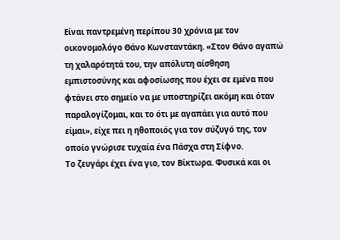Είναι παντρεμένη περίπου 30 χρόνια με τον οικονομολόγο Θάνο Κωνσταντάκη. «Στον Θάνο αγαπώ τη χαλαρότητά του, την απόλυτη αίσθηση εμπιστοσύνης και αφοσίωσης που έχει σε εμένα που φτάνει στο σημείο να με υποστηρίζει ακόμη και όταν παραλογίζομαι, και το ότι με αγαπάει για αυτό που είμαι», είχε πει η ηθοποιός για τον σύζυγό της, τον οποίο γνώρισε τυχαία ένα Πάσχα στη Σίφνο.
Το ζευγάρι έχει ένα γιο, τον Βίκτωρα. Φυσικά και οι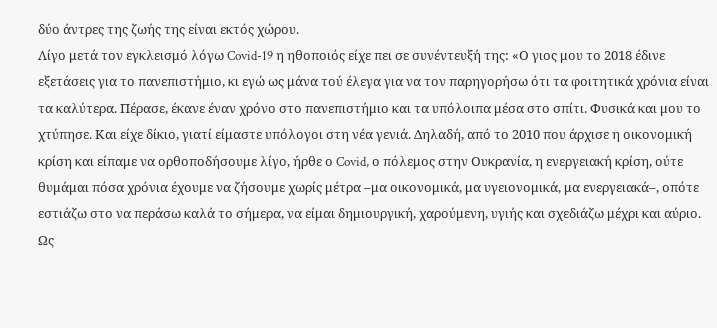δύο άντρες της ζωής της είναι εκτός χώρου.
Λίγο μετά τον εγκλεισμό λόγω Covid-19 η ηθοποιός είχε πει σε συνέντευξή της: «Ο γιος μου το 2018 έδινε εξετάσεις για το πανεπιστήμιο, κι εγώ ως μάνα τού έλεγα για να τον παρηγορήσω ότι τα φοιτητικά χρόνια είναι τα καλύτερα. Πέρασε, έκανε έναν χρόνο στο πανεπιστήμιο και τα υπόλοιπα μέσα στο σπίτι. Φυσικά και μου το χτύπησε. Και είχε δίκιο, γιατί είμαστε υπόλογοι στη νέα γενιά. Δηλαδή, από το 2010 που άρχισε η οικονομική κρίση και είπαμε να ορθοποδήσουμε λίγο, ήρθε ο Covid, ο πόλεμος στην Ουκρανία, η ενεργειακή κρίση, ούτε θυμάμαι πόσα χρόνια έχουμε να ζήσουμε χωρίς μέτρα –μα οικονομικά, μα υγειονομικά, μα ενεργειακά–, οπότε εστιάζω στο να περάσω καλά το σήμερα, να είμαι δημιουργική, χαρούμενη, υγιής και σχεδιάζω μέχρι και αύριο. Ως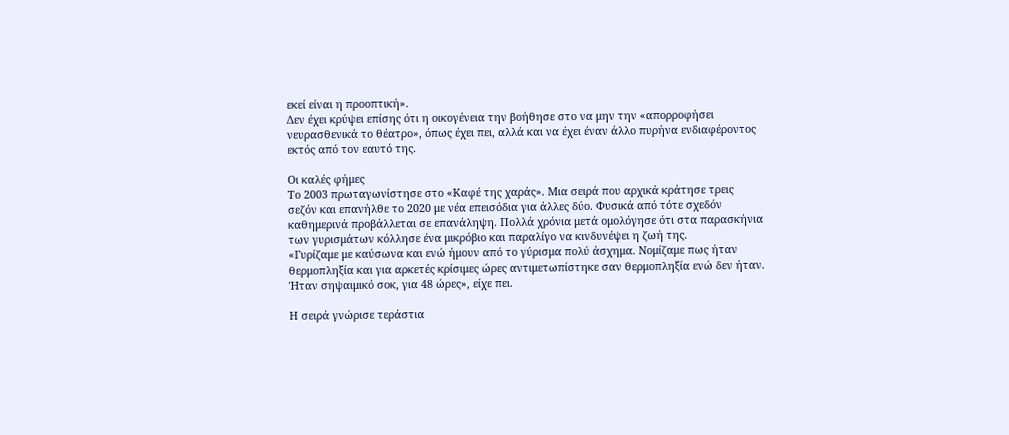εκεί είναι η προοπτική».
Δεν έχει κρύψει επίσης ότι η οικογένεια την βοήθησε στο να μην την «απορροφήσει νευρασθενικά το θέατρο», όπως έχει πει, αλλά και να έχει έναν άλλο πυρήνα ενδιαφέροντος εκτός από τον εαυτό της.

Οι καλές φήμες
Το 2003 πρωταγωνίστησε στο «Καφέ της χαράς». Μια σειρά που αρχικά κράτησε τρεις σεζόν και επανήλθε το 2020 με νέα επεισόδια για άλλες δύο. Φυσικά από τότε σχεδόν καθημερινά προβάλλεται σε επανάληψη. Πολλά χρόνια μετά ομολόγησε ότι στα παρασκήνια των γυρισμάτων κόλλησε ένα μικρόβιο και παραλίγο να κινδυνέψει η ζωή της.
«Γυρίζαμε με καύσωνα και ενώ ήμουν από το γύρισμα πολύ άσχημα. Νομίζαμε πως ήταν θερμοπληξία και για αρκετές κρίσιμες ώρες αντιμετωπίστηκε σαν θερμοπληξία ενώ δεν ήταν. Ήταν σηψαιμικό σοκ, για 48 ώρες», είχε πει.

Η σειρά γνώρισε τεράστια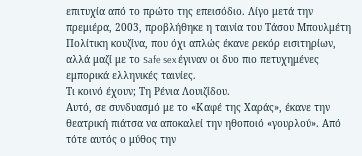επιτυχία από το πρώτο της επεισόδιο. Λίγο μετά την πρεμιέρα, 2003, προβλήθηκε η ταινία του Τάσου Μπουλμέτη Πολίτικη κουζίνα, που όχι απλώς έκανε ρεκόρ εισιτηρίων, αλλά μαζί με το Safe sex έγιναν οι δυο πιο πετυχημένες εμπορικά ελληνικές ταινίες.
Τι κοινό έχουν; Τη Ρένια Λουιζίδου.
Αυτό, σε συνδυασμό με το «Καφέ της Χαράς», έκανε την θεατρική πιάτσα να αποκαλεί την ηθοποιό «γουρλού». Από τότε αυτός ο μύθος την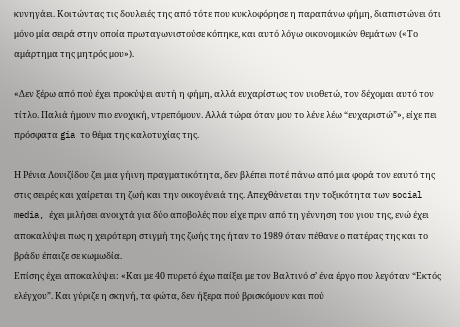κυνηγάει. Κοιτώντας τις δουλειές της από τότε που κυκλοφόρησε η παραπάνω φήμη, διαπιστώνει ότι μόνο μία σειρά στην οποία πρωταγωνιστούσε κόπηκε, και αυτό λόγω οικονομικών θεμάτων («Το αμάρτημα της μητρός μου»).

«Δεν ξέρω από πού έχει προκύψει αυτή η φήμη, αλλά ευχαρίστως τον υιοθετώ, τον δέχομαι αυτό τον τίτλο. Παλιά ήμουν πιο ενοχική, ντρεπόμουν. Αλλά τώρα όταν μου το λένε λέω “ευχαριστώ”», είχε πει πρόσφατα gia το θέμα της καλοτυχίας της.

Η Ρένια Λουιζίδου ζει μια γήινη πραγματικότητα, δεν βλέπει ποτέ πάνω από μια φορά τον εαυτό της στις σειρές και χαίρεται τη ζωή και την οικογένειά της. Απεχθάνεται την τοξικότητα των social media, έχει μιλήσει ανοιχτά για δύο αποβολές που είχε πριν από τη γέννηση του γιου της, ενώ έχει αποκαλύψει πως η χειρότερη στιγμή της ζωής της ήταν το 1989 όταν πέθανε ο πατέρας της και το βράδυ έπαιζε σε κωμωδία.
Επίσης έχει αποκαλύψει: «Και με 40 πυρετό έχω παίξει με τον Βαλτινό σ’ ένα έργο που λεγόταν “Εκτός ελέγχου”. Και γύριζε η σκηνή, τα φώτα, δεν ήξερα πού βρισκόμουν και πού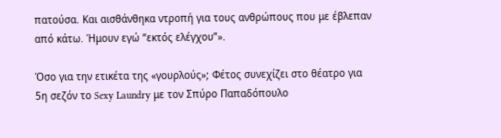πατούσα. Και αισθάνθηκα ντροπή για τους ανθρώπους που με έβλεπαν από κάτω. Ήμουν εγώ “εκτός ελέγχου”».

Όσο για την ετικέτα της «γουρλούς»; Φέτος συνεχίζει στο θέατρο για 5η σεζόν το Sexy Laundry με τον Σπύρο Παπαδόπουλο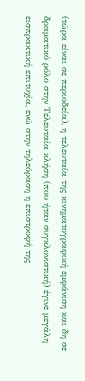(τώρα είναι σε περιοδεία), η τελευταία της κινηματογραφική εμφάνιση και δη σε δραματικό ρόλο στην Τελευταία κλήση (που ήταν συγκλονιστική) έγινε μεγάλη εισπρακτική επιτυχία, ενώ στην τηλεόραση η επιστροφή της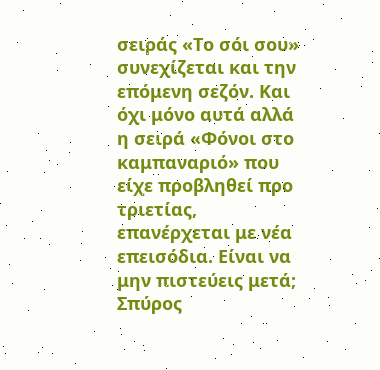σειράς «Το σόι σου» συνεχίζεται και την επόμενη σεζόν. Και όχι μόνο αυτά αλλά η σειρά «Φόνοι στο καμπαναριό» που είχε προβληθεί προ τριετίας, επανέρχεται με νέα επεισόδια. Είναι να μην πιστεύεις μετά;
Σπύρος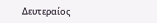Δευτεραίος